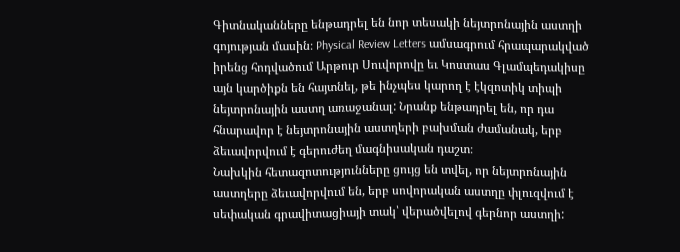Գիտնականները ենթադրել են նոր տեսակի նեյտրոնային աստղի գոյության մասին։ Physical Review Letters ամսագրում հրապարակված իրենց հոդվածում Արթուր Սուվորովը եւ Կոստաս Գլամպեդակիսը այն կարծիքն են հայտնել, թե ինչպես կարող է էկզոտիկ տիպի նեյտրոնային աստղ առաջանալ: Նրանք ենթադրել են, որ դա հնարավոր է նեյտրոնային աստղերի բախման ժամանակ, երբ ձեւավորվում է գերուժեղ մագնիսական դաշտ։
Նախկին հետազոտությունները ցույց են տվել, որ նեյտրոնային աստղերը ձեւավորվում են, երբ սովորական աստղը փլուզվում է սեփական գրավիտացիայի տակ՝ վերածվելով գերնոր աստղի: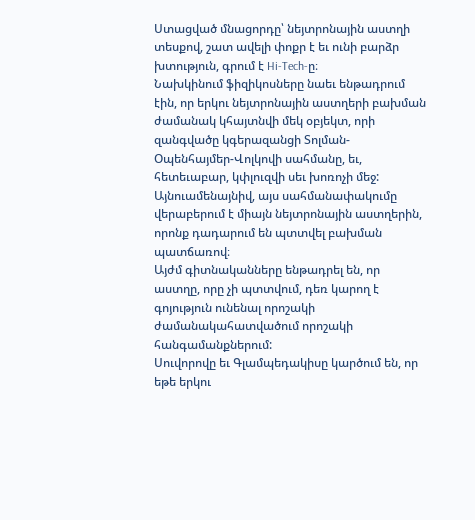Ստացված մնացորդը՝ նեյտրոնային աստղի տեսքով, շատ ավելի փոքր է եւ ունի բարձր խտություն, գրում է Hi-Tech-ը։
Նախկինում ֆիզիկոսները նաեւ ենթադրում էին, որ երկու նեյտրոնային աստղերի բախման ժամանակ կհայտնվի մեկ օբյեկտ, որի զանգվածը կգերազանցի Տոլման-Օպենհայմեր-Վոլկովի սահմանը, եւ, հետեւաբար, կփլուզվի սեւ խոռոչի մեջ: Այնուամենայնիվ, այս սահմանափակումը վերաբերում է միայն նեյտրոնային աստղերին, որոնք դադարում են պտտվել բախման պատճառով։
Այժմ գիտնականները ենթադրել են, որ աստղը, որը չի պտտվում, դեռ կարող է գոյություն ունենալ որոշակի ժամանակահատվածում որոշակի հանգամանքներում:
Սուվորովը եւ Գլամպեդակիսը կարծում են, որ եթե երկու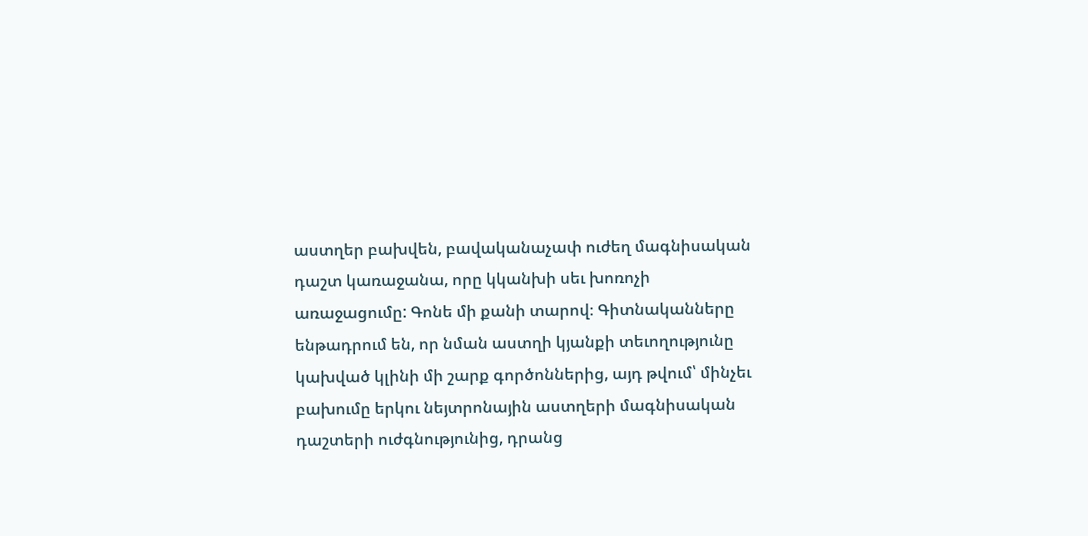աստղեր բախվեն, բավականաչափ ուժեղ մագնիսական դաշտ կառաջանա, որը կկանխի սեւ խոռոչի առաջացումը: Գոնե մի քանի տարով։ Գիտնականները ենթադրում են, որ նման աստղի կյանքի տեւողությունը կախված կլինի մի շարք գործոններից, այդ թվում՝ մինչեւ բախումը երկու նեյտրոնային աստղերի մագնիսական դաշտերի ուժգնությունից, դրանց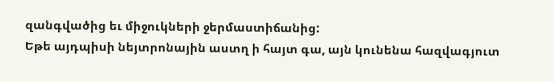զանգվածից եւ միջուկների ջերմաստիճանից:
Եթե այդպիսի նեյտրոնային աստղ ի հայտ գա, այն կունենա հազվագյուտ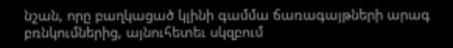նշան, որը բաղկացած կլինի գամմա ճառագայթների արագ բռնկումներից, այնուհետեւ սկզբում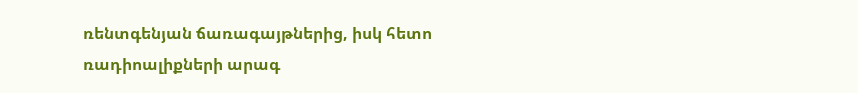ռենտգենյան ճառագայթներից, իսկ հետո ռադիոալիքների արագ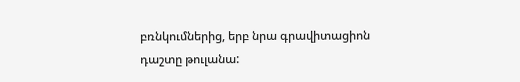բռնկումներից, երբ նրա գրավիտացիոն դաշտը թուլանա: